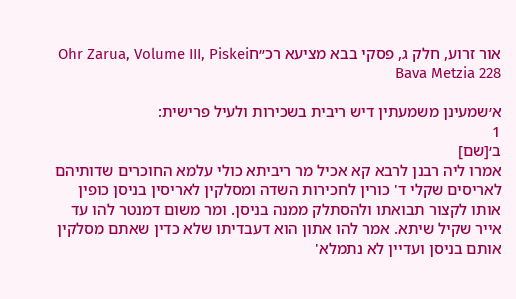אור זרוע, חלק ג, פסקי בבא מציעא רכ״חOhr Zarua, Volume III, Piskei Bava Metzia 228

א׳שמעינן משמעתין דיש ריבית בשכירות ולעיל פרישית:
1
ב׳[שם]
אמרו ליה רבנן לרבא קא אכיל מר ריביתא כולי עלמא החוכרים שדותיהם לאריסים שקלי ד' כורין לחכירות השדה ומסלקין לאריסין בניסן כופין אותו לקצור תבואתו ולהסתלק ממנה בניסן. ומר משום דמנטר להו עד אייר שקיל שיתא. אמר להו אתון הוא דעבדיתו שלא כדין שאתם מסלקין אותם בניסן ועדיין לא נתמלא'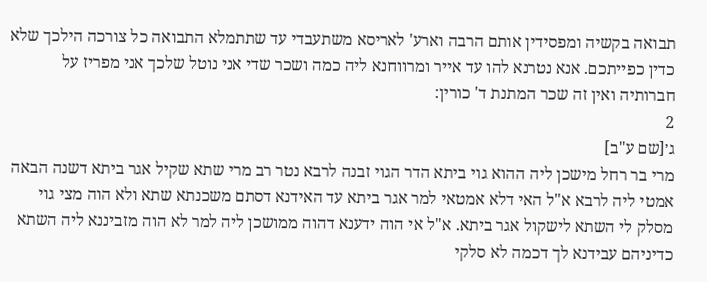תבואה בקשיה ומפסידין אותם הרבה וארע' לאריסא משתעבדי עד שתתמלא התבואה כל צורכה הילכך שלא כדין כפייתכם. אנא נטרנא להו עד אייר ומרווחנא ליה כמה ושכר שדי אני נוטל שלכך אני מפריז על חברותיה ואין זה שכר המתנת ד' כורין:
2
ג׳[שם ע"ב]
מרי בר רחל מישכן ליה ההוא גוי ביתא הדר הגוי זבנה לרבא נטר רב מרי שתא שקיל אגר ביתא דשנה הבאה אמטי ליה לרבא א"ל האי דלא אמטאי למר אגר ביתא עד האידנא דסתם משכנתא שתא ולא הוה מצי גוי מסלק לי השתא לישקול אגר ביתא. א"ל אי הוה ידענא דהוה ממושכן ליה למר לא הוה מזביננא ליה השתא כדיניהם עבידנא לך דכמה לא סלקי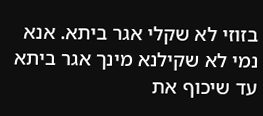בזוזי לא שקלי אגר ביתא. אנא נמי לא שקילנא מינך אגר ביתא עד שיכוף את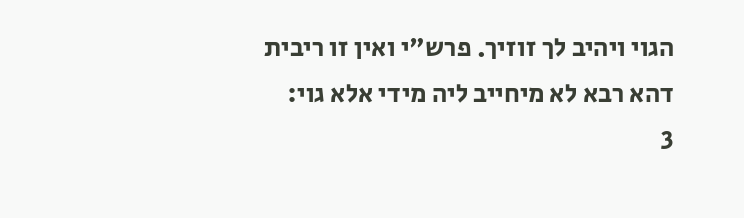הגוי ויהיב לך זוזיך. פרש"י ואין זו ריבית דהא רבא לא מיחייב ליה מידי אלא גוי:
3